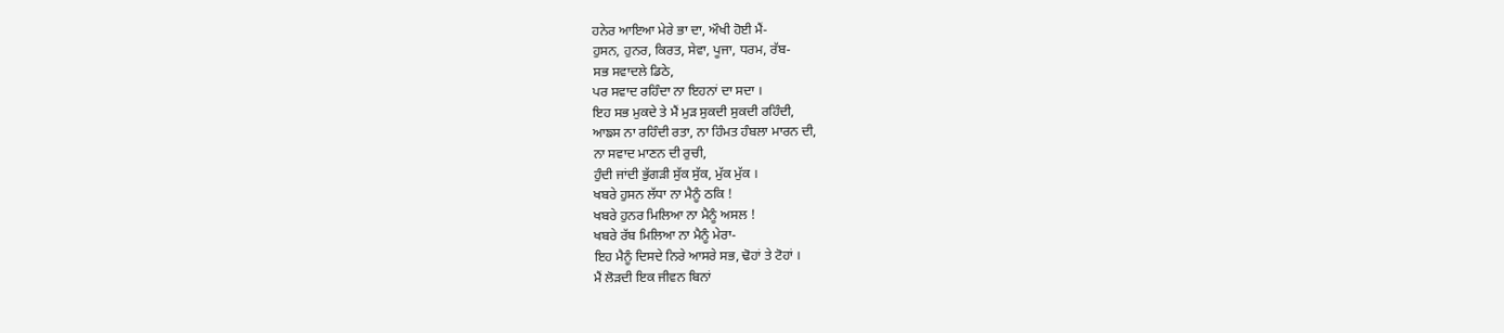ਹਨੇਰ ਆਇਆ ਮੇਰੇ ਭਾ ਦਾ, ਔਖੀ ਹੋਈ ਮੈਂ-
ਹੁਸਨ, ਹੁਨਰ, ਕਿਰਤ, ਸੇਵਾ, ਪੂਜਾ, ਧਰਮ, ਰੱਬ-
ਸਭ ਸਵਾਦਲੇ ਡਿਠੇ,
ਪਰ ਸਵਾਦ ਰਹਿੰਦਾ ਨਾ ਇਹਨਾਂ ਦਾ ਸਦਾ ।
ਇਹ ਸਭ ਮੁਕਦੇ ਤੇ ਮੈਂ ਮੁੜ ਸੁਕਦੀ ਸੁਕਦੀ ਰਹਿੰਦੀ,
ਆਙਸ ਨਾ ਰਹਿੰਦੀ ਰਤਾ, ਨਾ ਹਿੰਮਤ ਹੰਬਲਾ ਮਾਰਨ ਦੀ,
ਨਾ ਸਵਾਦ ਮਾਣਨ ਦੀ ਰੁਚੀ,
ਹੁੰਦੀ ਜਾਂਦੀ ਭੁੱਗੜੀ ਸੁੱਕ ਸੁੱਕ, ਮੁੱਕ ਮੁੱਕ ।
ਖਬਰੇ ਹੁਸਨ ਲੱਧਾ ਨਾ ਮੈਨੂੰ ਠਕਿ !
ਖਬਰੇ ਹੁਨਰ ਮਿਲਿਆ ਨਾ ਮੈਨੂੰ ਅਸਲ !
ਖਬਰੇ ਰੱਬ ਮਿਲਿਆ ਨਾ ਮੈਨੂੰ ਮੇਰਾ-
ਇਹ ਮੈਨੂੰ ਦਿਸਦੇ ਨਿਰੇ ਆਸਰੇ ਸਭ, ਢੋਹਾਂ ਤੇ ਟੋਹਾਂ ।
ਮੈਂ ਲੋੜਦੀ ਇਕ ਜੀਵਨ ਬਿਨਾਂ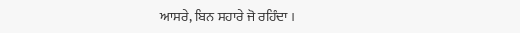ਆਸਰੇ, ਬਿਨ ਸਹਾਰੇ ਜੋ ਰਹਿੰਦਾ ।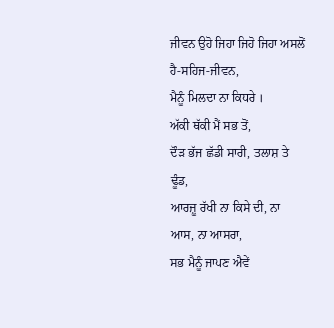ਜੀਵਨ ਉਹੋ ਜਿਹਾ ਜਿਹੋ ਜਿਹਾ ਅਸਲੋਂ ਹੈ-ਸਹਿਜ-ਜੀਵਨ,
ਮੈਨੂੰ ਮਿਲਦਾ ਨਾ ਕਿਧਰੇ ।
ਅੱਕੀ ਥੱਕੀ ਮੈਂ ਸਭ ਤੋਂ,
ਦੌੜ ਭੱਜ ਛੱਡੀ ਸਾਰੀ, ਤਲਾਸ਼ ਤੇ ਢੂੰਡ,
ਆਰਜ਼ੂ ਰੱਖੀ ਨਾ ਕਿਸੇ ਦੀ, ਨਾ ਆਸ, ਨਾ ਆਸਰਾ,
ਸਭ ਮੈਨੂੰ ਜਾਪਣ ਐਵੇਂ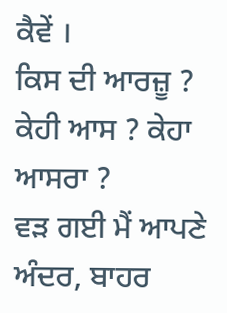ਕੈਵੇਂ ।
ਕਿਸ ਦੀ ਆਰਜ਼ੂ ? ਕੇਹੀ ਆਸ ? ਕੇਹਾ ਆਸਰਾ ?
ਵੜ ਗਈ ਮੈਂ ਆਪਣੇ ਅੰਦਰ, ਬਾਹਰ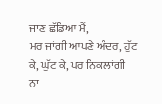ਜਾਣ ਛੱਡਿਆ ਮੈਂ,
ਮਰ ਜਾਂਗੀ ਆਪਣੇ ਅੰਦਰ, ਹੁੱਟ ਕੇ, ਘੁੱਟ ਕੇ, ਪਰ ਨਿਕਲਾਂਗੀ
ਨਾ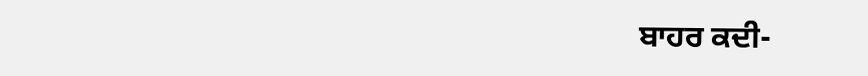ਬਾਹਰ ਕਦੀ-